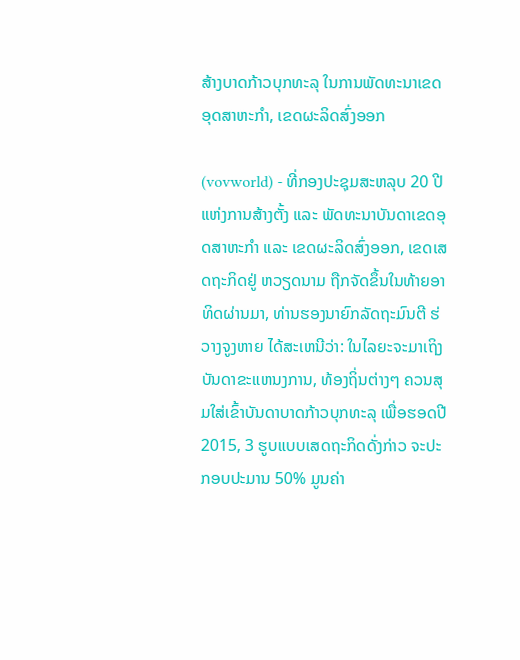ສ້າງບາດກ້າວບຸກທະລຸ ໃນການພັດທະນາເຂດອຸດສາຫະກຳ, ເຂດຜະລິດສົ່ງອອກ

(vovworld) - ທີ່ກອງປະຊຸມສະຫລຸບ 20 ປີ ແຫ່ງການສ້າງຕັ້ງ ແລະ ພັດທະນາບັນດາເຂດອຸດສາຫະກຳ ແລະ ເຂດຜະລິດສົ່ງອອກ, ເຂດເສດຖະກິດຢູ່ ຫວຽດນາມ ຖືກຈັດຂຶ້ນໃນທ້າຍອາທິດຜ່ານມາ, ທ່ານຮອງນາຍົກລັດຖະມົນຕີ ຮ່ວາງຈູງຫາຍ ໄດ້ສະເຫນີວ່າ: ໃນໄລຍະຈະມາເຖິງ ບັນດາຂະແຫນງການ, ທ້ອງຖິ່ນຕ່າງໆ ຄວນສຸມໃສ່ເຂົ້າບັນດາບາດກ້າວບຸກທະລຸ ເພື່ອຮອດປີ 2015, 3 ຮູບແບບເສດຖະກິດດັ່ງກ່າວ ຈະປະກອບປະມານ 50% ມູນຄ່າ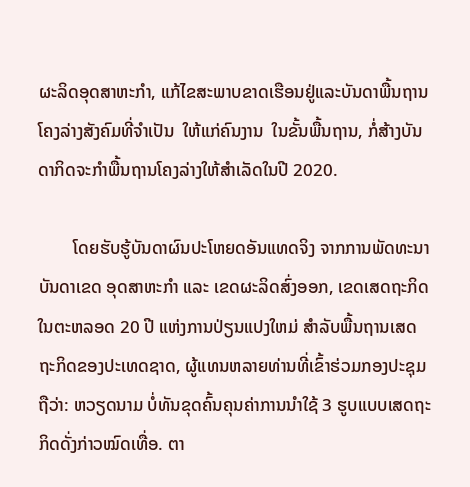ຜະລິດອຸດສາຫະກຳ, ແກ້ໄຂສະພາບຂາດເຮືອນຢູ່ແລະບັນດາພື້ນຖານໂຄງລ່າງສັງຄົມທີ່ຈຳເປັນ  ໃຫ້ແກ່ຄົນງານ  ໃນຂັ້ນພື້ນຖານ, ກໍ່ສ້າງບັນດາກິດຈະກຳພື້ນຖານໂຄງລ່າງໃຫ້ສຳເລັດໃນປີ 2020.

        ໂດຍຮັບຮູ້ບັນດາຜົນປະໂຫຍດອັນແທດຈິງ ຈາກການພັດທະນາບັນດາເຂດ ອຸດສາຫະກຳ ແລະ ເຂດຜະລິດສົ່ງອອກ, ເຂດເສດຖະກິດ ໃນຕະຫລອດ 20 ປີ ແຫ່ງການປ່ຽນແປງໃຫມ່ ສຳລັບພື້ນຖານເສດຖະກິດຂອງປະເທດຊາດ, ຜູ້ແທນຫລາຍທ່ານທີ່ເຂົ້າຮ່ວມກອງປະຊຸມ ຖືວ່າ: ຫວຽດນາມ ບໍ່ທັນຂຸດຄົ້ນຄຸນຄ່າການນຳໃຊ້ 3 ຮູບແບບເສດຖະກິດດັ່ງກ່າວໝົດເທື່ອ. ຕາ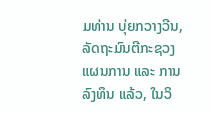ມທ່ານ ບຸ່ຍກວາງວີນ, ລັດຖະມົນຕີກະຊວງແຜນການ ແລະ ການລົງທຶນ ແລ້ວ, ໃນວິ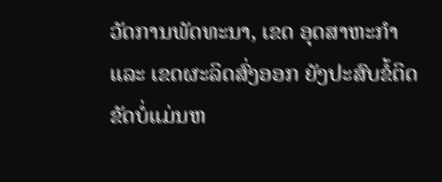ວັດການພັດທະນາ, ເຂດ ອຸດສາຫະກຳ ແລະ ເຂດຜະລິດສົ່ງອອກ ຍັງປະສົບຂໍ້ຕິດຂັດບໍ່ແມ່ນຫ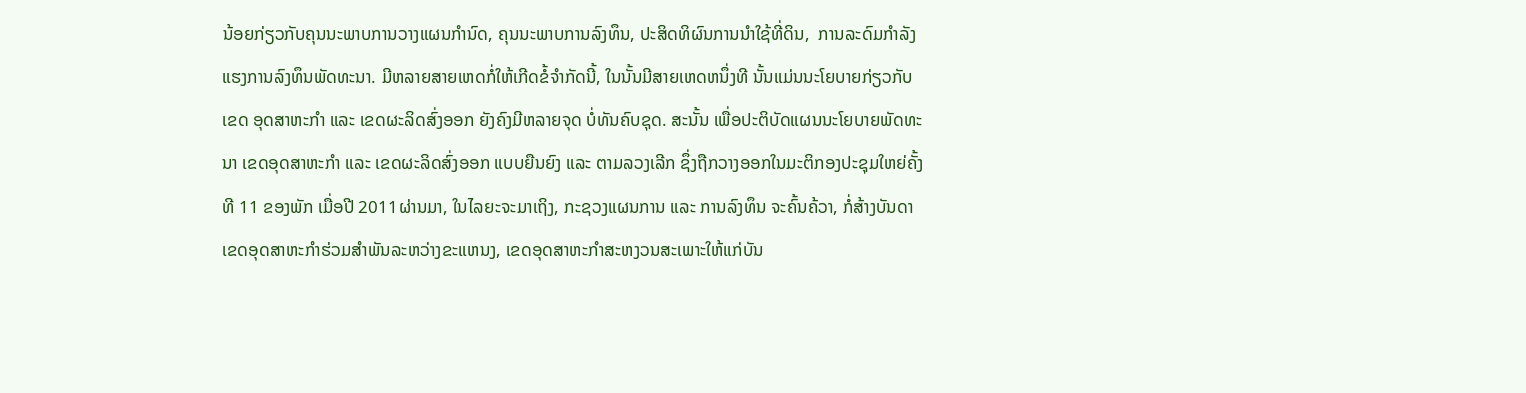ນ້ອຍກ່ຽວກັບຄຸນນະພາບການວາງແຜນກຳນົດ, ຄຸນນະພາບການລົງທຶນ, ປະສິດທິຜົນການນຳໃຊ້ທີ່ດິນ,  ການລະດົມກຳລັງແຮງການລົງທຶນພັດທະນາ. ມີຫລາຍສາຍເຫດກໍ່ໃຫ້ເກີດຂໍ້ຈຳກັດນີ້, ໃນນັ້ນມີສາຍເຫດຫນຶ່ງທີ ນັ້ນແມ່ນນະໂຍບາຍກ່ຽວກັບເຂດ ອຸດສາຫະກຳ ແລະ ເຂດຜະລິດສົ່ງອອກ ຍັງຄົງມີຫລາຍຈຸດ ບໍ່ທັນຄົບຊຸດ. ສະນັ້ນ ເພື່ອປະຕິບັດແຜນນະໂຍບາຍພັດທະນາ ເຂດອຸດສາຫະກຳ ແລະ ເຂດຜະລິດສົ່ງອອກ ແບບຍືນຍົງ ແລະ ຕາມລວງເລີກ ຊຶ່ງຖືກວາງອອກໃນມະຕິກອງປະຊຸມໃຫຍ່ຄັ້ງທີ 11 ຂອງພັກ ເມື່ອປີ 2011ຜ່ານມາ, ໃນໄລຍະຈະມາເຖິງ, ກະຊວງແຜນການ ແລະ ການລົງທຶນ ຈະຄົ້ນຄ້ວາ, ກໍ່ສ້າງບັນດາ ເຂດອຸດສາຫະກຳຮ່ວມສຳພັນລະຫວ່າງຂະແຫນງ, ເຂດອຸດສາຫະກຳສະຫງວນສະເພາະໃຫ້ແກ່ບັນ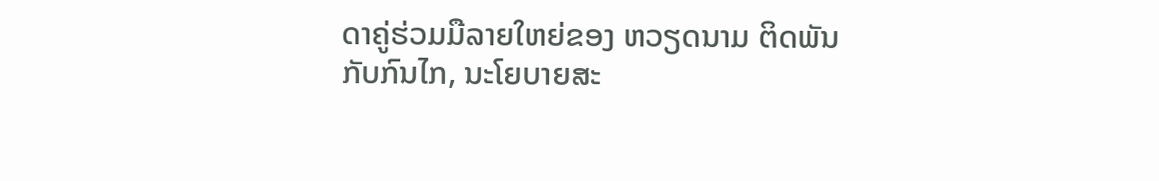ດາຄູ່ຮ່ວມມືລາຍໃຫຍ່ຂອງ ຫວຽດນາມ ຕິດພັນກັບກົນໄກ, ນະໂຍບາຍສະ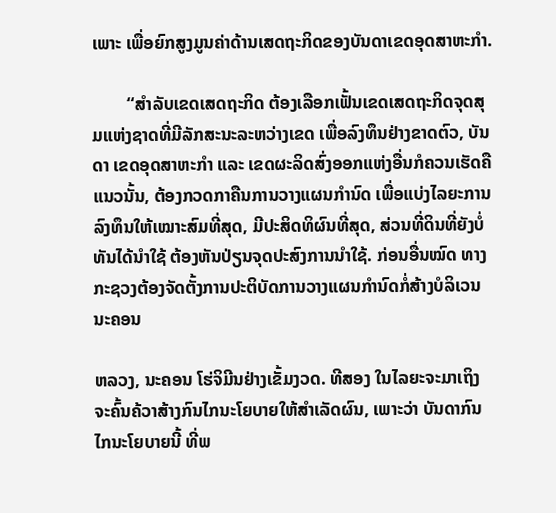ເພາະ ເພື່ອຍົກສູງມູນຄ່າດ້ານເສດຖະກິດຂອງບັນດາເຂດອຸດສາຫະກຳ.

        “ສຳລັບເຂດເສດຖະກິດ ຕ້ອງເລືອກເຟັ້ນເຂດເສດຖະກິດຈຸດສຸມແຫ່ງຊາດທີ່ມີລັກສະນະລະຫວ່າງເຂດ ເພື່ອລົງທຶນຢ່າງຂາດຕົວ, ບັນດາ ເຂດອຸດສາຫະກຳ ແລະ ເຂດຜະລິດສົ່ງອອກແຫ່ງອື່ນກໍຄວນເຮັດຄືແນວນັ້ນ, ຕ້ອງກວດກາຄືນການວາງແຜນກຳນົດ ເພື່ອແບ່ງໄລຍະການລົງທຶນໃຫ້ເໝາະສົມທີ່ສຸດ, ມີປະສິດທິຜົນທີ່ສຸດ, ສ່ວນທີ່ດິນທີ່ຍັງບໍ່ທັນໄດ້ນຳໃຊ້ ຕ້ອງຫັນປ່ຽນຈຸດປະສົງການນຳໃຊ້. ກ່ອນອື່ນໝົດ ທາງກະຊວງຕ້ອງຈັດຕັ້ງການປະຕິບັດການວາງແຜນກຳນົດກໍ່ສ້າງບໍລິເວນນະຄອນ

ຫລວງ, ນະຄອນ ໂຮ່ຈິມີນຢ່າງເຂັ້ມງວດ. ທີສອງ ໃນໄລຍະຈະມາເຖິງ ຈະຄົ້ນຄ້ວາສ້າງກົນໄກນະໂຍບາຍໃຫ້ສຳເລັດຜົນ, ເພາະວ່າ ບັນດາກົນໄກນະໂຍບາຍນີ້ ທີ່ພ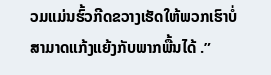ວມແມ່ນຮົ້ວກີດຂວາງເຮັດໃຫ້ພວກເຮົາບໍ່ສາມາດແກ້ງແຍ້ງກັບພາກພື້ນໄດ້ .”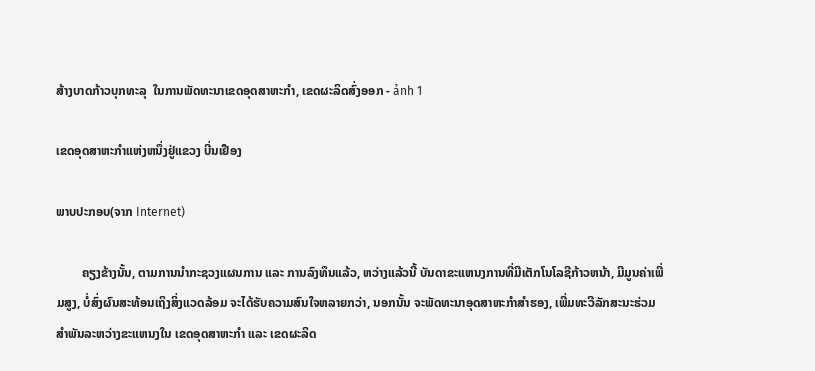ສ້າງບາດກ້າວບຸກທະລຸ  ໃນການພັດທະນາເຂດອຸດສາຫະກຳ, ເຂດຜະລິດສົ່ງອອກ - ảnh 1

ເຂດອຸດສາຫະກຳແຫ່ງຫນຶ່ງຢູ່ແຂວງ ບີ່ນເຢືອງ

ພາບປະກອບ(ຈາກ Internet)

        ຄຽງຂ້າງນັ້ນ, ຕາມການນຳກະຊວງແຜນການ ແລະ ການລົງທຶນແລ້ວ, ຫວ່າງແລ້ວນີ້ ບັນດາຂະແຫນງການທີ່ມີເຕັກໂນໂລຊີກ້າວຫນ້າ, ມີມູນຄ່າເພີ່ມສູງ, ບໍ່ສົ່ງຜົນສະທ້ອນເຖິງສິ່ງແວດລ້ອມ ຈະໄດ້ຮັບຄວາມສົນໃຈຫລາຍກວ່າ, ນອກນັ້ນ ຈະພັດທະນາອຸດສາຫະກຳສຳຮອງ, ເພີ່ມທະວີລັກສະນະຮ່ວມສຳພັນລະຫວ່າງຂະແຫນງໃນ ເຂດອຸດສາຫະກຳ ແລະ ເຂດຜະລິດ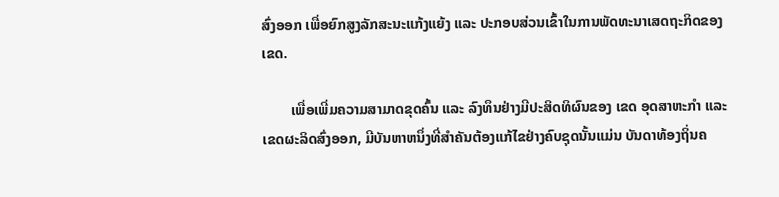ສົ່ງອອກ ເພື່ອຍົກສູງລັກສະນະແກ້ງແຍ້ງ ແລະ ປະກອບສ່ວນເຂົ້າໃນການພັດທະນາເສດຖະກິດຂອງເຂດ.

        ເພື່ອເພີ່ມຄວາມສາມາດຂຸດຄົ້ນ ແລະ ລົງທຶນຢ່າງມີປະສິດທິຜົນຂອງ ເຂດ ອຸດສາຫະກຳ ແລະ ເຂດຜະລິດສົ່ງອອກ, ມີບັນຫາຫນຶ່ງທີ່ສຳຄັນຕ້ອງແກ້ໄຂຢ່າງຄົບຊຸດນັ້ນແມ່ນ ບັນດາທ້ອງຖິ່ນຄ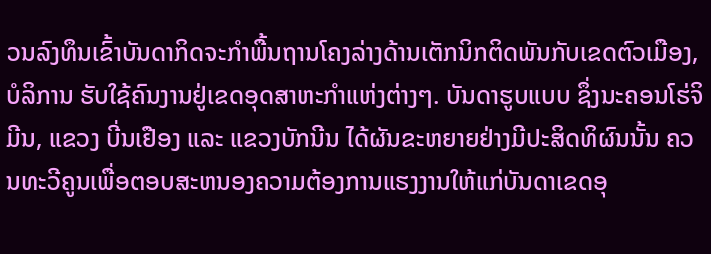ວນລົງທຶນເຂົ້າບັນດາກິດຈະກຳພື້ນຖານໂຄງລ່າງດ້ານເຕັກນິກຕິດພັນກັບເຂດຕົວເມືອງ, ບໍລິການ ຮັບໃຊ້ຄົນງານຢູ່ເຂດອຸດສາຫະກຳແຫ່ງຕ່າງໆ. ບັນດາຮູບແບບ ຊຶ່ງນະຄອນໂຮ່ຈິມີນ, ແຂວງ ບີ່ນເຢືອງ ແລະ ແຂວງບັກນີນ ໄດ້ຜັນຂະຫຍາຍຢ່າງມີປະສິດທິຜົນນັ້ນ ຄວນທະວີຄູນເພື່ອຕອບສະຫນອງຄວາມຕ້ອງການແຮງງານໃຫ້ແກ່ບັນດາເຂດອຸ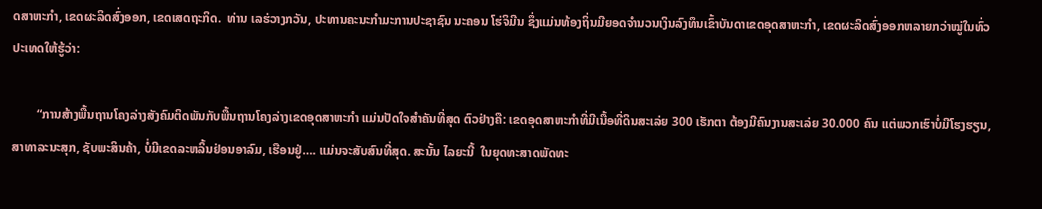ດສາຫະກຳ, ເຂດຜະລິດສົ່ງອອກ, ເຂດເສດຖະກິດ.  ທ່ານ ເລຮ່ວາງກວັນ, ປະທານຄະນະກຳມະການປະຊາຊົນ ນະຄອນ ໂຮ່ຈິມີນ ຊຶ່ງແມ່ນທ້ອງຖິ່ນມີຍອດຈຳນວນເງິນລົງທຶນເຂົ້າບັນດາເຂດອຸດສາຫະກຳ, ເຂດຜະລິດສົ່ງອອກຫລາຍກວ່າໝູ່ໃນທົ່ວປະເທດໃຫ້ຮູ້ວ່າ:

        “ການສ້າງພື້ນຖານໂຄງລ່າງສັງຄົມຕິດພັນກັບພື້ນຖານໂຄງລ່າງເຂດອຸດສາຫະກຳ ແມ່ນປັດໃຈສຳຄັນທີ່ສຸດ ຕົວຢ່າງຄື: ເຂດອຸດສາຫະກຳທີ່ມີເນື້ອທີ່ດິນສະເລ່ຍ 300 ເຮັກຕາ ຕ້ອງມີຄົນງານສະເລ່ຍ 30.000 ຄົນ ແຕ່ພວກເຮົາບໍ່ມີໂຮງຮຽນ, ສາທາລະນະສຸກ, ຊັບພະສິນຄ້າ, ບໍ່ມີເຂດລະຫລິ້ນຢ່ອນອາລົມ, ເຮືອນຢູ່…. ແມ່ນຈະສັບສົນທີ່ສຸດ. ສະນັ້ນ ໄລຍະນີ້  ໃນຍຸດທະສາດພັດທະ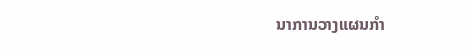ນາການວາງແຜນກຳ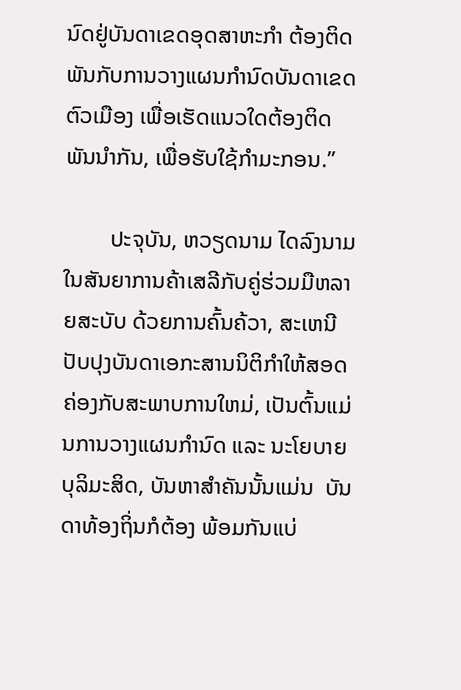ນົດຢູ່ບັນດາເຂດອຸດສາຫະກຳ ຕ້ອງຕິດພັນກັບການວາງແຜນກຳນົດບັນດາເຂດຕົວເມືອງ ເພື່ອເຮັດແນວໃດຕ້ອງຕິດພັນນຳກັນ, ເພື່ອຮັບໃຊ້ກຳມະກອນ.”

        ປະຈຸບັນ, ຫວຽດນາມ ໄດລົງນາມໃນສັນຍາການຄ້າເສລີກັບຄູ່ຮ່ວມມືຫລາຍສະບັບ ດ້ວຍການຄົ້ນຄ້ວາ, ສະເຫນີປັບປຸງບັນດາເອກະສານນິຕິກຳໃຫ້ສອດຄ່ອງກັບສະພາບການໃຫມ່, ເປັນຕົ້ນແມ່ນການວາງແຜນກຳນົດ ແລະ ນະໂຍບາຍບຸລິມະສິດ, ບັນຫາສຳຄັນນັ້ນແມ່ນ  ບັນດາທ້ອງຖິ່ນກໍຕ້ອງ ພ້ອມກັນແບ່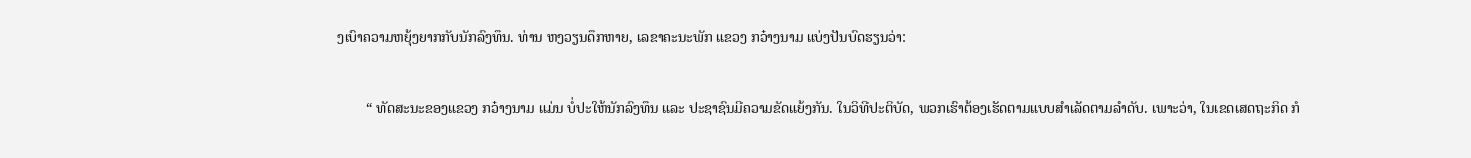ງເບົາຄວາມຫຍຸ້ງຍາກກັບນັກລົງທຶນ. ທ່ານ ຫງວຽນດຶກຫາຍ, ເລຂາຄະນະພັກ ແຂວງ ກວ໋າງນາມ ແບ່ງປັນບົດຮຽນວ່າ:

        “ ທັດສະນະຂອງແຂວງ ກວ໋າງນາມ ແມ່ນ ບໍ່ປະໃຫ້ນັກລົງທຶນ ແລະ ປະຊາຊົນມີຄວາມຂັດແຍ້ງກັນ. ໃນວິທີປະຕິບັດ, ພວກເຮົາຕ້ອງເຮັດຕາມແບບສຳເລັດຕາມລຳດັບ. ເພາະວ່າ, ໃນເຂດເສດຖະກິດ ກໍ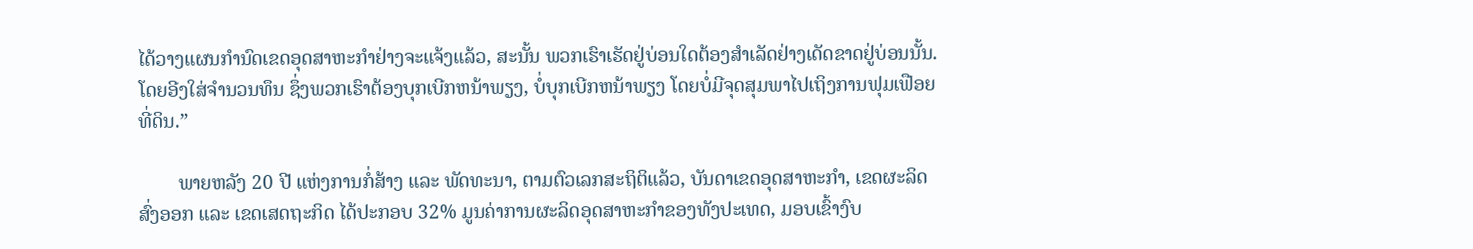ໄດ້ວາງແຜນກຳນົດເຂດອຸດສາຫະກຳຢ່າງຈະແຈ້ງແລ້ວ, ສະນັ້ນ ພວກເຮົາເຮັດຢູ່ບ່ອນໃດຕ້ອງສຳເລັດຢ່າງເດັດຂາດຢູ່ບ່ອນນັ້ນ. ໂດຍອີງໃສ່ຈຳນວນທຶນ ຊຶ່ງພວກເຮົາຕ້ອງບຸກເບີກຫນ້າພຽງ, ບໍ່ບຸກເບີກຫນ້າພຽງ ໂດຍບໍ່ມີຈຸດສຸມພາໄປເຖິງການຟຸມເຟືອຍທີ່ດິນ.”

        ພາຍຫລັງ 20 ປີ ແຫ່ງການກໍ່ສ້າງ ແລະ ພັດທະນາ, ຕາມຕົວເລກສະຖິຕິແລ້ວ, ບັນດາເຂດອຸດສາຫະກຳ, ເຂດຜະລິດສົ່ງອອກ ແລະ ເຂດເສດຖະກິດ ໄດ້ປະກອບ 32% ມູນຄ່າການຜະລິດອຸດສາຫະກຳຂອງທັງປະເທດ, ມອບເຂົ້າງົບ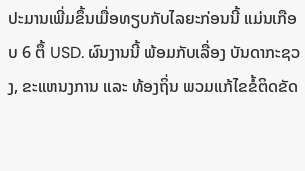ປະມານເພີ່ມຂຶ້ນເມື່ອທຽບກັບໄລຍະກ່ອນນີ້ ແມ່ນເກືອບ 6 ຕຶ້ USD. ຜົນງານນີ້ ພ້ອມກັບເລື່ອງ ບັນດາກະຊວງ, ຂະແຫນງການ ແລະ ທ້ອງຖິ່ນ ພວມແກ້ໄຂຂໍ້ຕິດຂັດ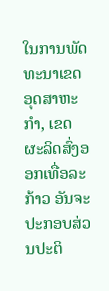ໃນການພັດທະນາເຂດອຸດສາຫະກຳ, ເຂດຜະລິດສົ່ງອອກເທື່ອລະກ້າວ ອັນຈະປະກອບສ່ວນປະຕິ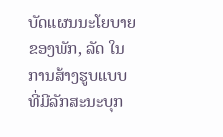ບັດແຜນນະໂຍບາຍຂອງພັກ, ລັດ ໃນການສ້າງຮູບແບບທີ່ມີລັກສະນະບຸກ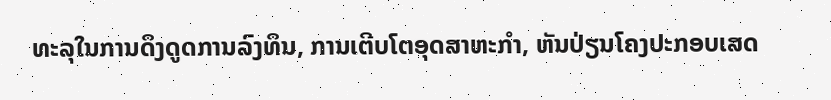ທະລຸໃນການດຶງດູດການລົງທຶນ, ການເຕີບໂຕອຸດສາຫະກຳ, ຫັນປ່ຽນໂຄງປະກອບເສດ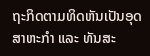ຖະກິດຕາມທິດຫັນເປັນອຸດສາຫະກຳ ແລະ ທັນສະ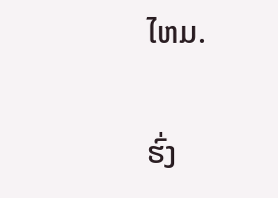ໄຫມ.

ຮົ່ງ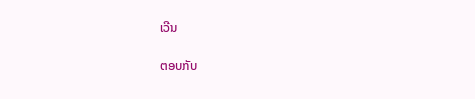ເວີນ

ຕອບກັບ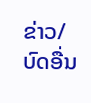ຂ່າວ/ບົດອື່ນ